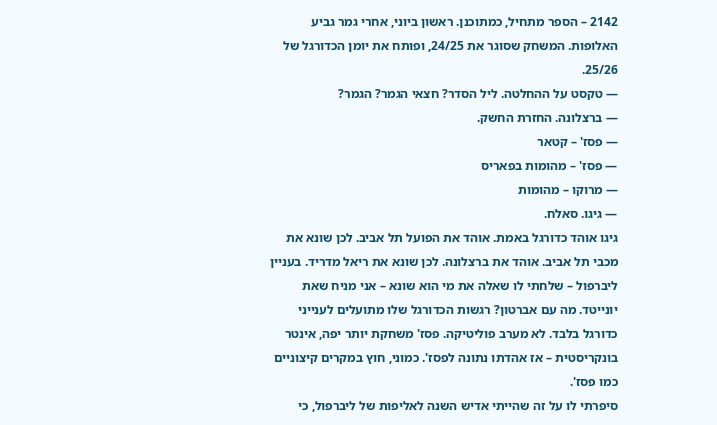2142 – הספר מתחיל, כמתוכנן. ראשון ביוני, אחרי גמר גביע האלופות. המשחק שסוגר את 24/25, ופותח את יומן הכדורגל של 25/26.
— טקסט על ההחלטה. ליל הסדר? חצאי הגמר? הגמר?
— ברצלונה. החזרת החשק.
— פסז' – קטאר
— פסז' – מהומות בפאריס
— מרוקו – מהומות
— גיגו. סאלח.
גיגו אוהד כדורגל באמת. אוהד את הפועל תל אביב. לכן שונא את מכבי תל אביב. אוהד את ברצלונה. לכן שונא את ריאל מדריד. בעניין ליברפול – שלחתי לו שאלה את מי הוא שונא – אני מניח שאת יונייטד. מה עם אברטון? רגשות הכדורגל שלו מתועלים לענייני כדורגל בלבד. לא מערב פוליטיקה. פסז' משחקת יותר יפה, אינטר בונקריסטית – אז אהדתו נתונה לפסז'. כמוני, חוץ במקרים קיצוניים כמו פסז'.
סיפרתי לו על זה שהייתי אדיש השנה לאליפות של ליברפול, כי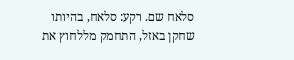סלאח שם. רקע: סלאח, בהיותו שחקן באזל, התחמק מללחוץ את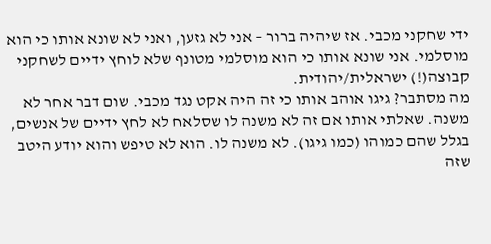ידי שחקני מכבי. אז שיהיה ברור – אני לא גזען, ואני לא שונא אותו כי הוא מוסלמי. אני שונא אותו כי הוא מוסלמי מטונף שלא לוחץ ידיים לשחקני קבוצה(!) ישראלית/יהודית.
מה מסתבר? גיגו אוהב אותו כי זה היה אקט נגד מכבי. שום דבר אחר לא משנה. שאלתי אותו אם זה לא משנה לו שסלאח לא לחץ ידיים של אנשים, בגלל שהם כמוהו (כמו גיגו). לא משנה לו. הוא לא טיפש והוא יודע היטב שזה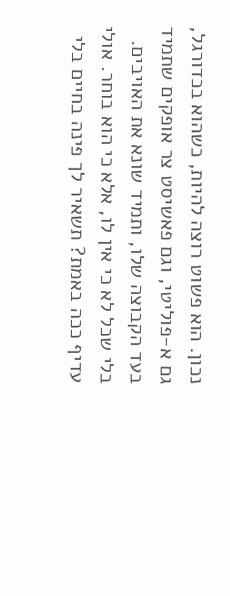נכון. הוא פשוט רוצה להיות, כשהוא בכדורגל, גם א-פוליטי, וגם פאשיסט צר אופקים שתמיד בעד הקבוצה שלו, ותמיד שונא את האויבים. בלי שכל לא כי אין לו, אלא כי הוא בוחר. אולי עדיף ככה באמת? תשאיר לך פינה בחיים בלי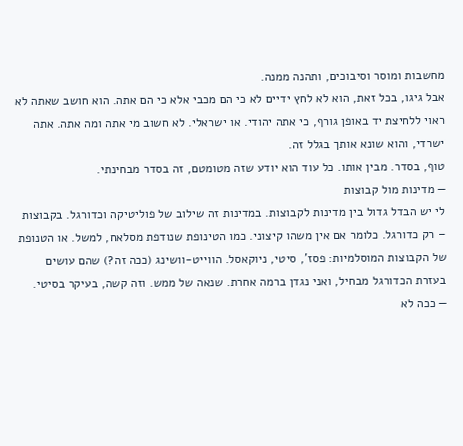מחשבות ומוסר וסיבוכים, ותהנה ממנה.
אבל גיגו, בכל זאת, הוא לא לחץ ידיים לא כי הם מכבי אלא כי הם אתה. הוא חושב שאתה לא ראוי ללחיצת יד באופן גורף, כי אתה יהודי. או ישראלי. לא חשוב מי אתה ומה אתה. אתה ישרדי, והוא שונא אותך בגלל זה.
טוף, בסדר. מבין אותו. כל עוד הוא יודע שזה מטומטם, זה בסדר מבחינתי.
— מדינות מול קבוצות
לי יש הבדל גדול בין מדינות לקבוצות. במדינות זה שילוב של פוליטיקה וכדורגל. בקבוצות – רק כדורגל. כלומר אם אין משהו קיצוני. כמו הטינופת שנודפת מסלאח, למשל. או הטנופת של הקבוצות המוסלמיות: פסז', סיטי, ניוקאסל. הווייט-וושינג (ככה זה?) שהם עושים בעזרת הכדורגל מבחיל, ואני נגדן ברמה אחרת. שנאה של ממש. וזה קשה, בעיקר בסיטי.
— ככה לא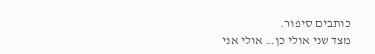כותבים סיפור.
מצד שני אולי כן… אולי אני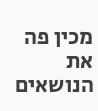מכין פה את הנושאים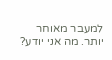למעבר מאוחר יותר. מה אני יודע?